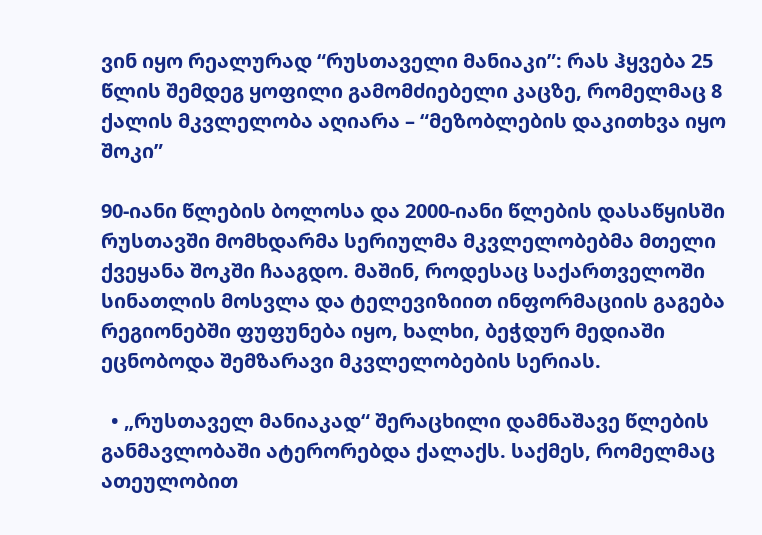ვინ იყო რეალურად “რუსთაველი მანიაკი”: რას ჰყვება 25 წლის შემდეგ ყოფილი გამომძიებელი კაცზე, რომელმაც 8 ქალის მკვლელობა აღიარა – “მეზობლების დაკითხვა იყო შოკი”

90-იანი წლების ბოლოსა და 2000-იანი წლების დასაწყისში რუსთავში მომხდარმა სერიულმა მკვლელობებმა მთელი ქვეყანა შოკში ჩააგდო. მაშინ, როდესაც საქართველოში სინათლის მოსვლა და ტელევიზიით ინფორმაციის გაგება რეგიონებში ფუფუნება იყო, ხალხი, ბეჭდურ მედიაში ეცნობოდა შემზარავი მკვლელობების სერიას.

  • „რუსთაველ მანიაკად“ შერაცხილი დამნაშავე წლების განმავლობაში ატერორებდა ქალაქს. საქმეს, რომელმაც ათეულობით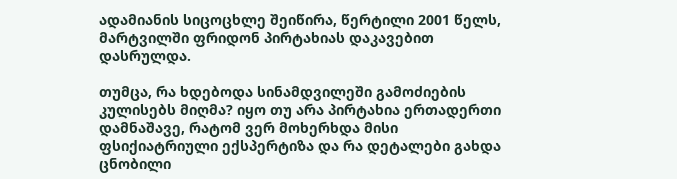ადამიანის სიცოცხლე შეიწირა, წერტილი 2001 წელს, მარტვილში ფრიდონ პირტახიას დაკავებით დასრულდა.

თუმცა, რა ხდებოდა სინამდვილეში გამოძიების კულისებს მიღმა? იყო თუ არა პირტახია ერთადერთი დამნაშავე, რატომ ვერ მოხერხდა მისი ფსიქიატრიული ექსპერტიზა და რა დეტალები გახდა ცნობილი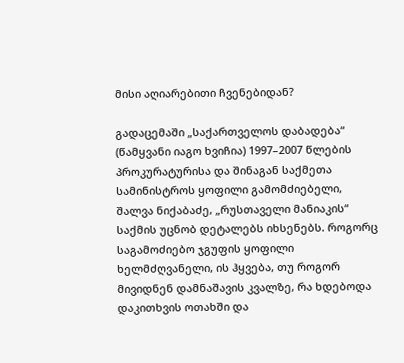მისი აღიარებითი ჩვენებიდან?

გადაცემაში „საქართველოს დაბადება“ (წამყვანი იაგო ხვიჩია) 1997–2007 წლების პროკურატურისა და შინაგან საქმეთა სამინისტროს ყოფილი გამომძიებელი, შალვა ნიქაბაძე, „რუსთაველი მანიაკის“ საქმის უცნობ დეტალებს იხსენებს. როგორც საგამოძიებო ჯგუფის ყოფილი ხელმძღვანელი, ის ჰყვება, თუ როგორ მივიდნენ დამნაშავის კვალზე, რა ხდებოდა დაკითხვის ოთახში და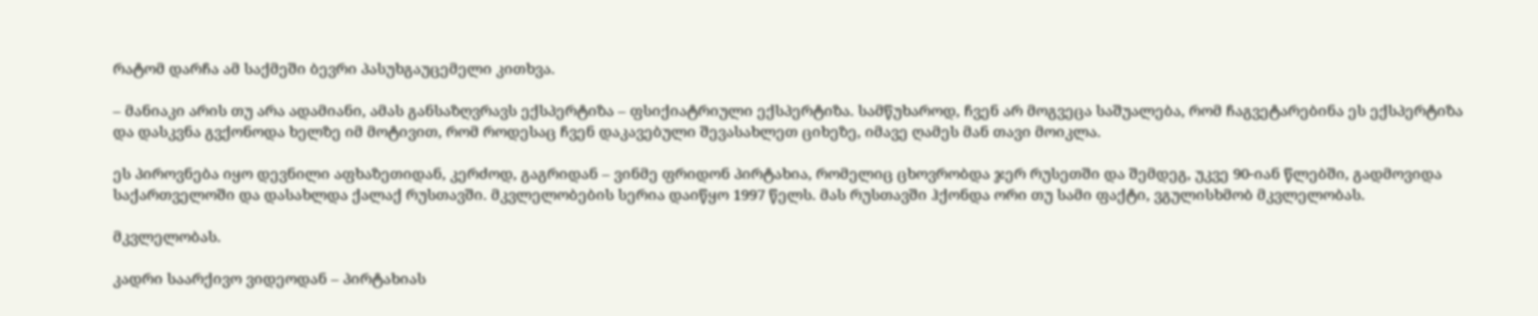რატომ დარჩა ამ საქმეში ბევრი პასუხგაუცემელი კითხვა.

– მანიაკი არის თუ არა ადამიანი, ამას განსაზღვრავს ექსპერტიზა – ფსიქიატრიული ექსპერტიზა. სამწუხაროდ, ჩვენ არ მოგვეცა საშუალება, რომ ჩაგვეტარებინა ეს ექსპერტიზა და დასკვნა გვქონოდა ხელზე იმ მოტივით, რომ როდესაც ჩვენ დაკავებული შევასახლეთ ციხეზე, იმავე ღამეს მან თავი მოიკლა.

ეს პიროვნება იყო დევნილი აფხაზეთიდან, კერძოდ, გაგრიდან – ვინმე ფრიდონ პირტახია, რომელიც ცხოვრობდა ჯერ რუსეთში და შემდეგ, უკვე 90-იან წლებში, გადმოვიდა საქართველოში და დასახლდა ქალაქ რუსთავში. მკვლელობების სერია დაიწყო 1997 წელს. მას რუსთავში ჰქონდა ორი თუ სამი ფაქტი, ვგულისხმობ მკვლელობას.

მკვლელობას.

კადრი საარქივო ვიდეოდან – პირტახიას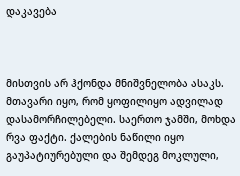დაკავება



მისთვის არ ჰქონდა მნიშვნელობა ასაკს. მთავარი იყო, რომ ყოფილიყო ადვილად დასამორჩილებელი. საერთო ჯამში, მოხდა რვა ფაქტი. ქალების ნაწილი იყო გაუპატიურებული და შემდეგ მოკლული,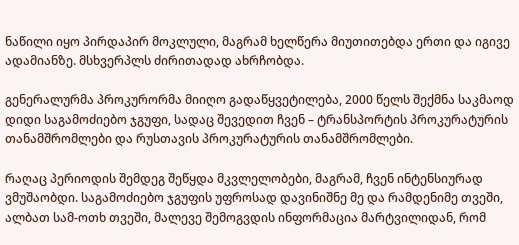ნაწილი იყო პირდაპირ მოკლული, მაგრამ ხელწერა მიუთითებდა ერთი და იგივე ადამიანზე. მსხვერპლს ძირითადად ახრჩობდა.

გენერალურმა პროკურორმა მიიღო გადაწყვეტილება, 2000 წელს შექმნა საკმაოდ დიდი საგამოძიებო ჯგუფი, სადაც შევედით ჩვენ – ტრანსპორტის პროკურატურის თანამშრომლები და რუსთავის პროკურატურის თანამშრომლები.

რაღაც პერიოდის შემდეგ შეწყდა მკვლელობები, მაგრამ, ჩვენ ინტენსიურად ვმუშაობდი. საგამოძიებო ჯგუფის უფროსად დავინიშნე მე და რამდენიმე თვეში, ალბათ სამ-ოთხ თვეში, მალევე შემოგვდის ინფორმაცია მარტვილიდან, რომ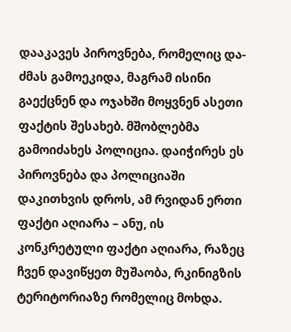დააკავეს პიროვნება, რომელიც და-ძმას გამოეკიდა, მაგრამ ისინი გაექცნენ და ოჯახში მოყვნენ ასეთი ფაქტის შესახებ. მშობლებმა გამოიძახეს პოლიცია. დაიჭირეს ეს პიროვნება და პოლიციაში დაკითხვის დროს, ამ რვიდან ერთი ფაქტი აღიარა – ანუ, ის კონკრეტული ფაქტი აღიარა, რაზეც ჩვენ დავიწყეთ მუშაობა, რკინიგზის ტერიტორიაზე რომელიც მოხდა.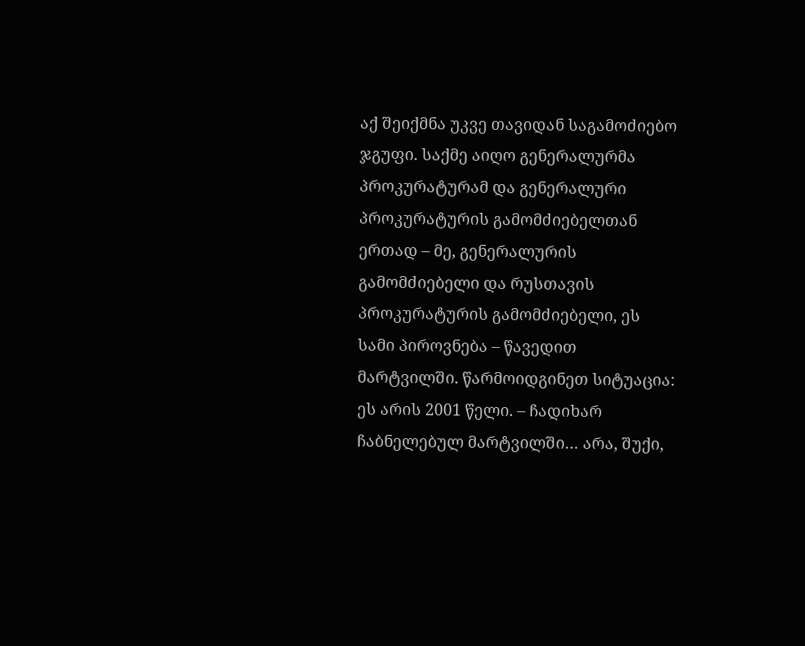აქ შეიქმნა უკვე თავიდან საგამოძიებო ჯგუფი. საქმე აიღო გენერალურმა პროკურატურამ და გენერალური პროკურატურის გამომძიებელთან ერთად – მე, გენერალურის გამომძიებელი და რუსთავის პროკურატურის გამომძიებელი, ეს სამი პიროვნება – წავედით მარტვილში. წარმოიდგინეთ სიტუაცია: ეს არის 2001 წელი. – ჩადიხარ ჩაბნელებულ მარტვილში… არა, შუქი,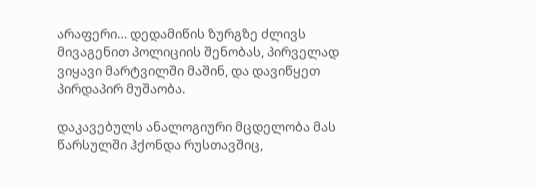არაფერი… დედამიწის ზურგზე ძლივს მივაგენით პოლიციის შენობას, პირველად ვიყავი მარტვილში მაშინ, და დავიწყეთ პირდაპირ მუშაობა.

დაკავებულს ანალოგიური მცდელობა მას წარსულში ჰქონდა რუსთავშიც,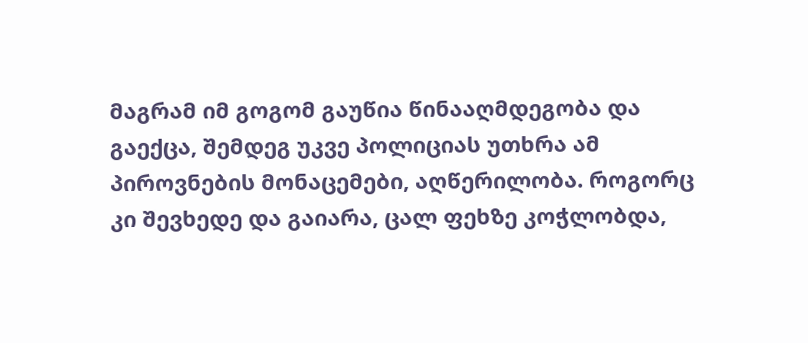მაგრამ იმ გოგომ გაუწია წინააღმდეგობა და გაექცა, შემდეგ უკვე პოლიციას უთხრა ამ პიროვნების მონაცემები, აღწერილობა. როგორც კი შევხედე და გაიარა, ცალ ფეხზე კოჭლობდა,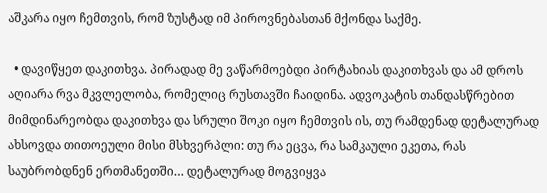აშკარა იყო ჩემთვის, რომ ზუსტად იმ პიროვნებასთან მქონდა საქმე.

  • დავიწყეთ დაკითხვა. პირადად მე ვაწარმოებდი პირტახიას დაკითხვას და ამ დროს აღიარა რვა მკვლელობა, რომელიც რუსთავში ჩაიდინა. ადვოკატის თანდასწრებით მიმდინარეობდა დაკითხვა და სრული შოკი იყო ჩემთვის ის, თუ რამდენად დეტალურად ახსოვდა თითოეული მისი მსხვერპლი: თუ რა ეცვა, რა სამკაული ეკეთა, რას საუბრობდნენ ერთმანეთში… დეტალურად მოგვიყვა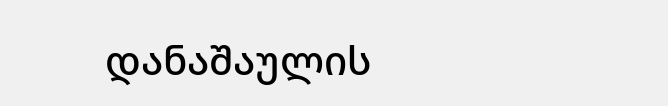დანაშაულის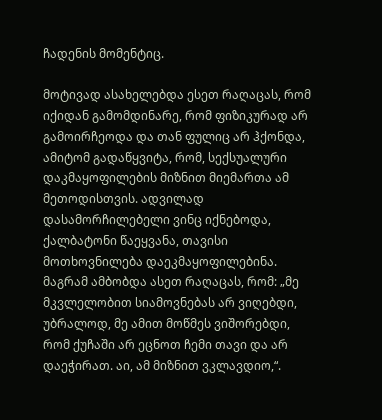ჩადენის მომენტიც.

მოტივად ასახელებდა ესეთ რაღაცას, რომ იქიდან გამომდინარე, რომ ფიზიკურად არ გამოირჩეოდა და თან ფულიც არ ჰქონდა, ამიტომ გადაწყვიტა, რომ, სექსუალური დაკმაყოფილების მიზნით მიემართა ამ მეთოდისთვის. ადვილად დასამორჩილებელი ვინც იქნებოდა, ქალბატონი წაეყვანა, თავისი მოთხოვნილება დაეკმაყოფილებინა. მაგრამ ამბობდა ასეთ რაღაცას, რომ: „მე მკვლელობით სიამოვნებას არ ვიღებდი, უბრალოდ, მე ამით მოწმეს ვიშორებდი, რომ ქუჩაში არ ეცნოთ ჩემი თავი და არ დაეჭირათ. აი, ამ მიზნით ვკლავდიო,“.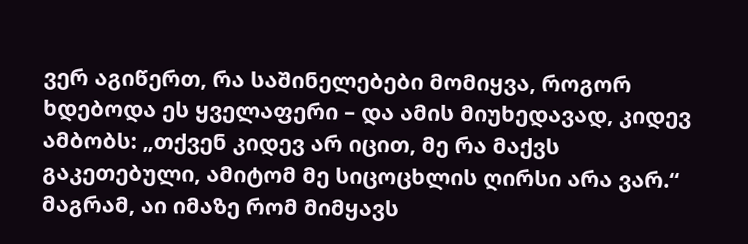ვერ აგიწერთ, რა საშინელებები მომიყვა, როგორ ხდებოდა ეს ყველაფერი – და ამის მიუხედავად, კიდევ ამბობს: „თქვენ კიდევ არ იცით, მე რა მაქვს გაკეთებული, ამიტომ მე სიცოცხლის ღირსი არა ვარ.“ მაგრამ, აი იმაზე რომ მიმყავს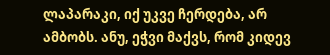ლაპარაკი, იქ უკვე ჩერდება, არ ამბობს. ანუ, ეჭვი მაქვს, რომ კიდევ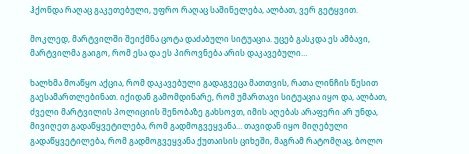ჰქონდა რაღაც გაკეთებული, უფრო რაღაც საშინელება, ალბათ, ვერ გეტყვით.

მოკლედ, მარტვილში შეიქმნა ცოტა დაძაბული სიტუაცია. უცებ გასკდა ეს ამბავი, მარტვილმა გაიგო, რომ ესა და ეს პიროვნება არის დაკავებული…

ხალხმა მოაწყო აქცია, რომ დაკავებული გადაგვეცა მათთვის, რათა ლინჩის წესით გაესამართლებინათ. იქიდან გამომდინარე, რომ უმართავი სიტუაცია იყო და, ალბათ, ძველი მარტვილის პოლიციის შენობაზე გახსოვთ, იმის აღებას არაფერი არ უნდა, მივიღეთ გადაწყვეტილება, რომ გადმოგვეყვანა… თავიდან იყო მიღებული გადაწყვეტილება, რომ გადმოგვეყვანა ქუთაისის ციხეში, მაგრამ რატომღაც, ბოლო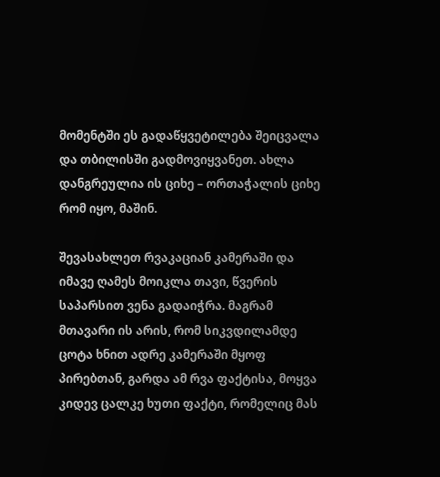მომენტში ეს გადაწყვეტილება შეიცვალა და თბილისში გადმოვიყვანეთ. ახლა დანგრეულია ის ციხე – ორთაჭალის ციხე რომ იყო, მაშინ.

შევასახლეთ რვაკაციან კამერაში და იმავე ღამეს მოიკლა თავი, წვერის საპარსით ვენა გადაიჭრა. მაგრამ მთავარი ის არის, რომ სიკვდილამდე ცოტა ხნით ადრე კამერაში მყოფ პირებთან, გარდა ამ რვა ფაქტისა, მოყვა კიდევ ცალკე ხუთი ფაქტი, რომელიც მას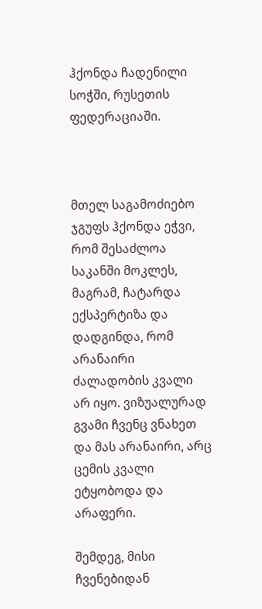ჰქონდა ჩადენილი სოჭში, რუსეთის ფედერაციაში.



მთელ საგამოძიებო ჯგუფს ჰქონდა ეჭვი, რომ შესაძლოა საკანში მოკლეს, მაგრამ, ჩატარდა ექსპერტიზა და დადგინდა, რომ არანაირი ძალადობის კვალი არ იყო. ვიზუალურად გვამი ჩვენც ვნახეთ და მას არანაირი, არც ცემის კვალი ეტყობოდა და არაფერი.

შემდეგ, მისი ჩვენებიდან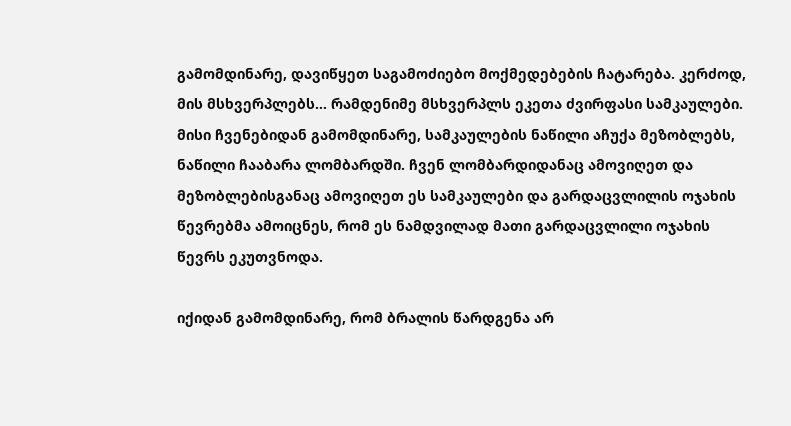გამომდინარე, დავიწყეთ საგამოძიებო მოქმედებების ჩატარება. კერძოდ, მის მსხვერპლებს… რამდენიმე მსხვერპლს ეკეთა ძვირფასი სამკაულები. მისი ჩვენებიდან გამომდინარე, სამკაულების ნაწილი აჩუქა მეზობლებს, ნაწილი ჩააბარა ლომბარდში. ჩვენ ლომბარდიდანაც ამოვიღეთ და მეზობლებისგანაც ამოვიღეთ ეს სამკაულები და გარდაცვლილის ოჯახის წევრებმა ამოიცნეს, რომ ეს ნამდვილად მათი გარდაცვლილი ოჯახის წევრს ეკუთვნოდა.

იქიდან გამომდინარე, რომ ბრალის წარდგენა არ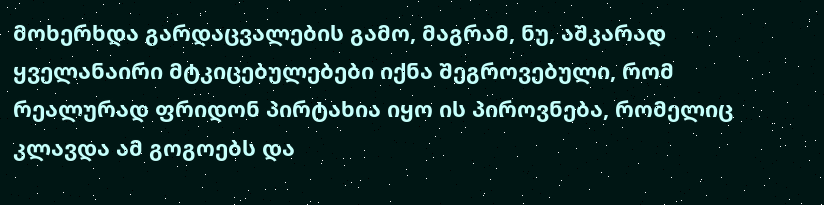მოხერხდა გარდაცვალების გამო, მაგრამ, ნუ, აშკარად ყველანაირი მტკიცებულებები იქნა შეგროვებული, რომ რეალურად ფრიდონ პირტახია იყო ის პიროვნება, რომელიც კლავდა ამ გოგოებს და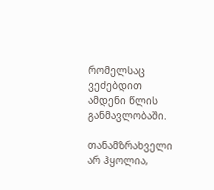რომელსაც ვეძებდით ამდენი წლის განმავლობაში.

თანამზრახველი არ ჰყოლია,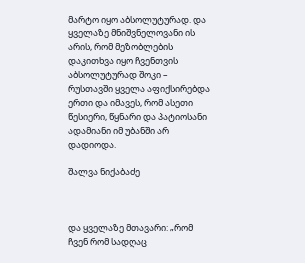მარტო იყო აბსოლუტურად. და ყველაზე მნიშვნელოვანი ის არის, რომ მეზობლების დაკითხვა იყო ჩვენთვის აბსოლუტურად შოკი – რუსთავში ყველა აფიქსირებდა ერთი და იმავეს, რომ ასეთი წესიერი, წყნარი და პატიოსანი ადამიანი იმ უბანში არ დადიოდა.

შალვა ნიქაბაძე



და ყველაზე მთავარი: „რომ ჩვენ რომ სადღაც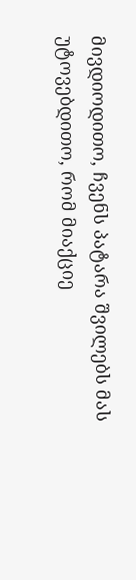მივდიოდითო, ჩვენს პატარა შვილებს მას უტოვებდითო, რომ მიაქციე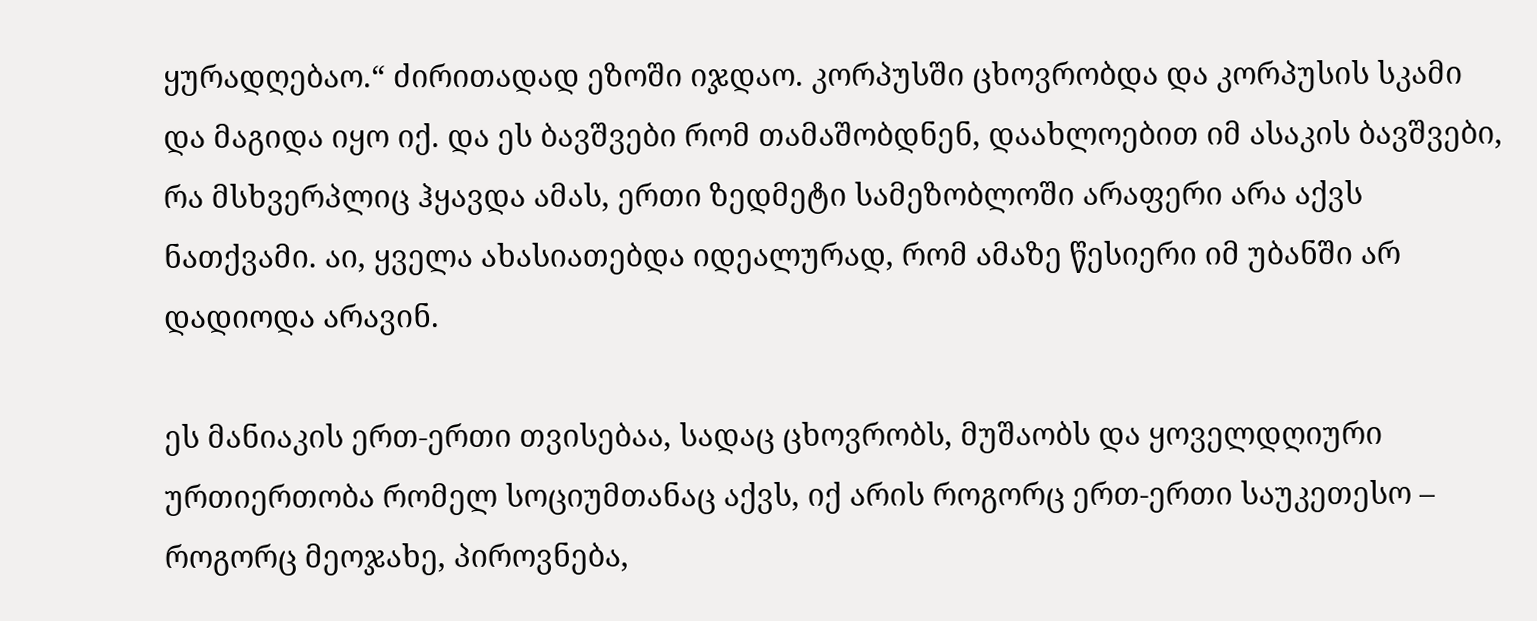ყურადღებაო.“ ძირითადად ეზოში იჯდაო. კორპუსში ცხოვრობდა და კორპუსის სკამი და მაგიდა იყო იქ. და ეს ბავშვები რომ თამაშობდნენ, დაახლოებით იმ ასაკის ბავშვები, რა მსხვერპლიც ჰყავდა ამას, ერთი ზედმეტი სამეზობლოში არაფერი არა აქვს ნათქვამი. აი, ყველა ახასიათებდა იდეალურად, რომ ამაზე წესიერი იმ უბანში არ დადიოდა არავინ.

ეს მანიაკის ერთ-ერთი თვისებაა, სადაც ცხოვრობს, მუშაობს და ყოველდღიური ურთიერთობა რომელ სოციუმთანაც აქვს, იქ არის როგორც ერთ-ერთი საუკეთესო – როგორც მეოჯახე, პიროვნება,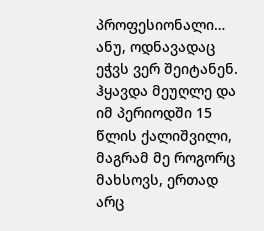პროფესიონალი… ანუ, ოდნავადაც ეჭვს ვერ შეიტანენ. ჰყავდა მეუღლე და იმ პერიოდში 15 წლის ქალიშვილი, მაგრამ მე როგორც მახსოვს, ერთად არც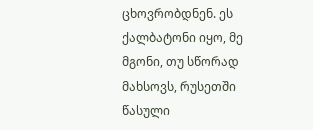ცხოვრობდნენ. ეს ქალბატონი იყო, მე მგონი, თუ სწორად მახსოვს, რუსეთში წასული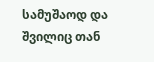სამუშაოდ და შვილიც თან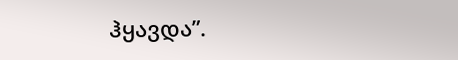ჰყავდა”.